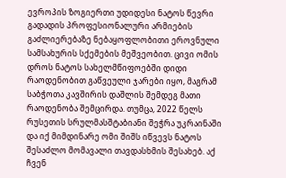ევროპის ზოგიერთი უდიდესი ნატოს წევრი გადადის პროფესიონალური არმიების გაძლიერებაზე ნებაყოფლობითი ეროვნული სამსახურის სქემების მეშვეობით. ცივი ომის დროს ნატოს სახელმწიფოებში დიდი რაოდენობით გაწვეული ჯარები იყო, მაგრამ საბჭოთა კავშირის დაშლის შემდეგ მათი რაოდენობა შემცირდა. თუმცა, 2022 წელს რუსეთის სრულმასშტაბიანი შეჭრა უკრაინაში და იქ მიმდინარე ომი შიშს იწვევს ნატოს შესაძლო მომავალი თავდასხმის შესახებ. აქ ჩვენ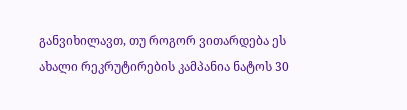განვიხილავთ, თუ როგორ ვითარდება ეს ახალი რეკრუტირების კამპანია ნატოს 30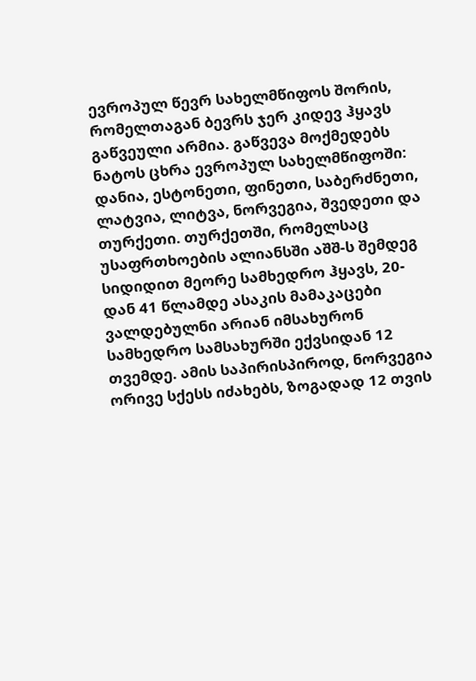ევროპულ წევრ სახელმწიფოს შორის, რომელთაგან ბევრს ჯერ კიდევ ჰყავს გაწვეული არმია. გაწვევა მოქმედებს ნატოს ცხრა ევროპულ სახელმწიფოში: დანია, ესტონეთი, ფინეთი, საბერძნეთი, ლატვია, ლიტვა, ნორვეგია, შვედეთი და თურქეთი. თურქეთში, რომელსაც უსაფრთხოების ალიანსში აშშ-ს შემდეგ სიდიდით მეორე სამხედრო ჰყავს, 20-დან 41 წლამდე ასაკის მამაკაცები ვალდებულნი არიან იმსახურონ სამხედრო სამსახურში ექვსიდან 12 თვემდე. ამის საპირისპიროდ, ნორვეგია ორივე სქესს იძახებს, ზოგადად 12 თვის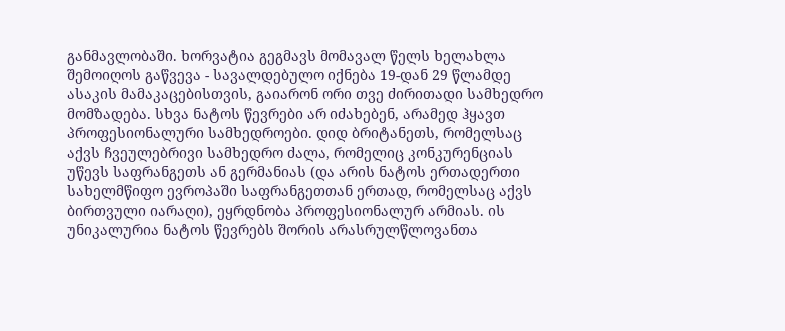განმავლობაში. ხორვატია გეგმავს მომავალ წელს ხელახლა შემოიღოს გაწვევა - სავალდებულო იქნება 19-დან 29 წლამდე ასაკის მამაკაცებისთვის, გაიარონ ორი თვე ძირითადი სამხედრო მომზადება. სხვა ნატოს წევრები არ იძახებენ, არამედ ჰყავთ პროფესიონალური სამხედროები. დიდ ბრიტანეთს, რომელსაც აქვს ჩვეულებრივი სამხედრო ძალა, რომელიც კონკურენციას უწევს საფრანგეთს ან გერმანიას (და არის ნატოს ერთადერთი სახელმწიფო ევროპაში საფრანგეთთან ერთად, რომელსაც აქვს ბირთვული იარაღი), ეყრდნობა პროფესიონალურ არმიას. ის უნიკალურია ნატოს წევრებს შორის არასრულწლოვანთა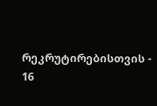რეკრუტირებისთვის - 16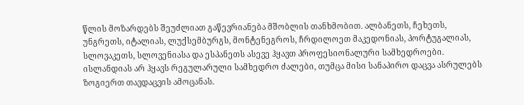წლის მოზარდებს შეუძლიათ გაწევრიანება მშობლის თანხმობით. ალბანეთს, ჩეხეთს, უნგრეთს, იტალიას, ლუქსემბურგს, მონტენეგროს, ჩრდილოეთ მაკედონიას, პორტუგალიას, სლოვაკეთს, სლოვენიასა და ესპანეთს ასევე ჰყავთ პროფესიონალური სამხედროები. ისლანდიას არ ჰყავს რეგულარული სამხედრო ძალები, თუმცა მისი სანაპირო დაცვა ასრულებს ზოგიერთ თავდაცვის ამოცანას.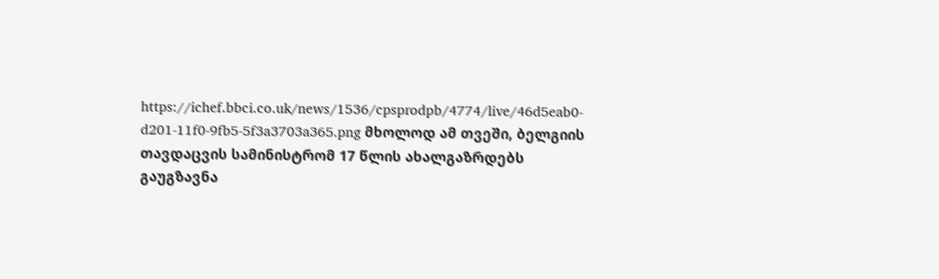https://ichef.bbci.co.uk/news/1536/cpsprodpb/4774/live/46d5eab0-d201-11f0-9fb5-5f3a3703a365.png მხოლოდ ამ თვეში, ბელგიის თავდაცვის სამინისტრომ 17 წლის ახალგაზრდებს გაუგზავნა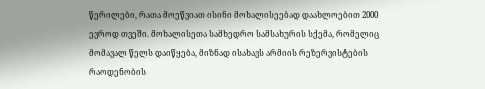წერილები, რათა მოეწვიათ ისინი მოხალისეებად დაახლოებით 2000 ევროდ თვეში. მოხალისეთა სამხედრო სამსახურის სქემა, რომელიც მომავალ წელს დაიწყება, მიზნად ისახავს არმიის რეზერვისტების რაოდენობის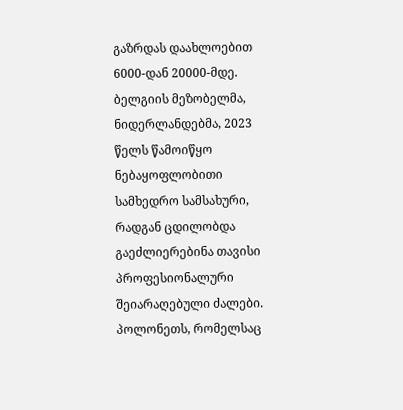გაზრდას დაახლოებით 6000-დან 20000-მდე. ბელგიის მეზობელმა, ნიდერლანდებმა, 2023 წელს წამოიწყო ნებაყოფლობითი სამხედრო სამსახური, რადგან ცდილობდა გაეძლიერებინა თავისი პროფესიონალური შეიარაღებული ძალები. პოლონეთს, რომელსაც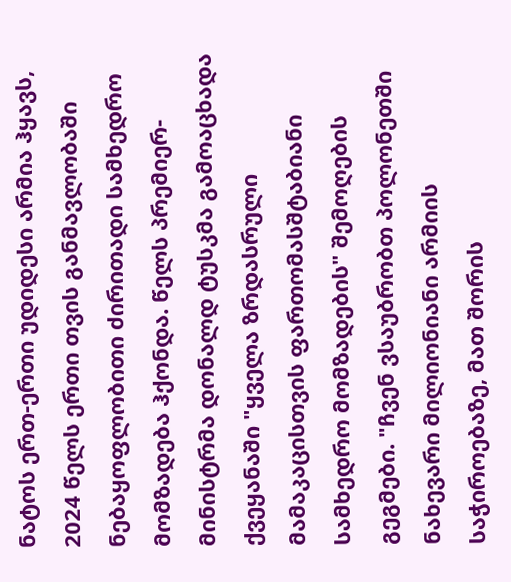ნატოს ერთ-ერთი უდიდესი არმია ჰყავს, 2024 წელს ერთი თვის განმავლობაში ნებაყოფლობითი ძირითადი სამხედრო მომზადება ჰქონდა. წელს პრემიერ-მინისტრმა დონალდ ტუსკმა გამოაცხადა ქვეყანაში "ყველა ზრდასრული მამაკაცისთვის ფართომასშტაბიანი სამხედრო მომზადების" შემოღების გეგმები. "ჩვენ ვსაუბრობთ პოლონეთში ნახევარი მილიონიანი არმიის საჭიროებაზე, მათ შორის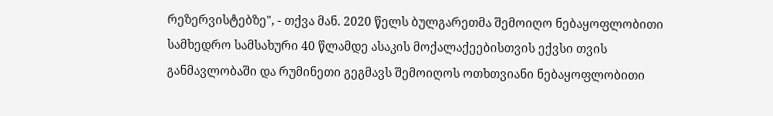რეზერვისტებზე", - თქვა მან. 2020 წელს ბულგარეთმა შემოიღო ნებაყოფლობითი სამხედრო სამსახური 40 წლამდე ასაკის მოქალაქეებისთვის ექვსი თვის განმავლობაში და რუმინეთი გეგმავს შემოიღოს ოთხთვიანი ნებაყოფლობითი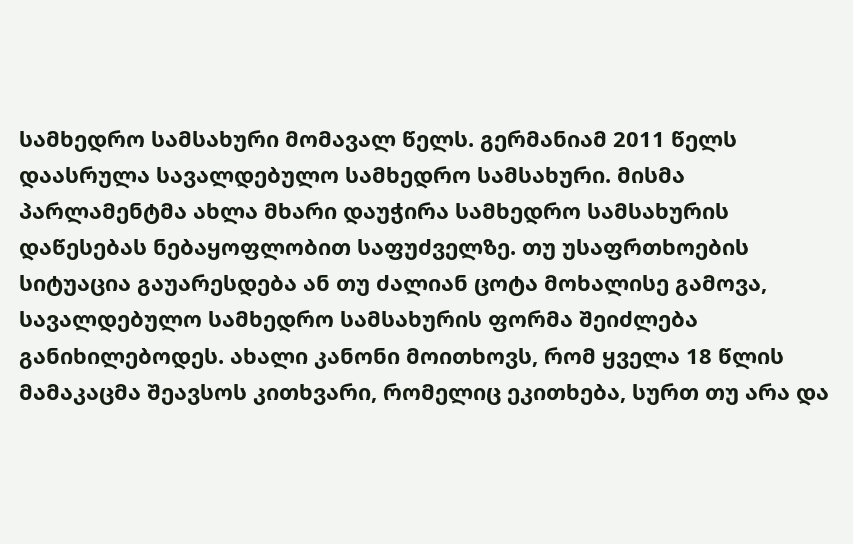სამხედრო სამსახური მომავალ წელს. გერმანიამ 2011 წელს დაასრულა სავალდებულო სამხედრო სამსახური. მისმა პარლამენტმა ახლა მხარი დაუჭირა სამხედრო სამსახურის დაწესებას ნებაყოფლობით საფუძველზე. თუ უსაფრთხოების სიტუაცია გაუარესდება ან თუ ძალიან ცოტა მოხალისე გამოვა, სავალდებულო სამხედრო სამსახურის ფორმა შეიძლება განიხილებოდეს. ახალი კანონი მოითხოვს, რომ ყველა 18 წლის მამაკაცმა შეავსოს კითხვარი, რომელიც ეკითხება, სურთ თუ არა და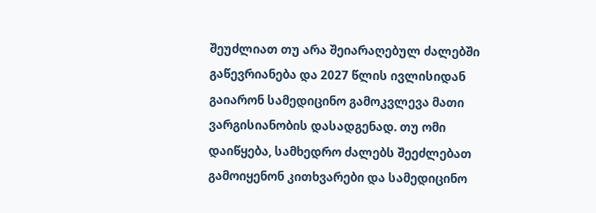შეუძლიათ თუ არა შეიარაღებულ ძალებში გაწევრიანება და 2027 წლის ივლისიდან გაიარონ სამედიცინო გამოკვლევა მათი ვარგისიანობის დასადგენად. თუ ომი დაიწყება, სამხედრო ძალებს შეეძლებათ გამოიყენონ კითხვარები და სამედიცინო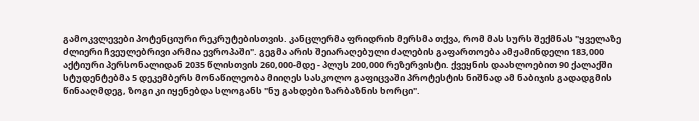გამოკვლევები პოტენციური რეკრუტებისთვის. კანცლერმა ფრიდრიხ მერსმა თქვა, რომ მას სურს შექმნას "ყველაზე ძლიერი ჩვეულებრივი არმია ევროპაში". გეგმა არის შეიარაღებული ძალების გაფართოება ამჟამინდელი 183,000 აქტიური პერსონალიდან 2035 წლისთვის 260,000-მდე - პლუს 200,000 რეზერვისტი. ქვეყნის დაახლოებით 90 ქალაქში სტუდენტებმა 5 დეკემბერს მონაწილეობა მიიღეს სასკოლო გაფიცვაში პროტესტის ნიშნად ამ ნაბიჯის გადადგმის წინააღმდეგ, ზოგი კი იყენებდა სლოგანს "ნუ გახდები ზარბაზნის ხორცი".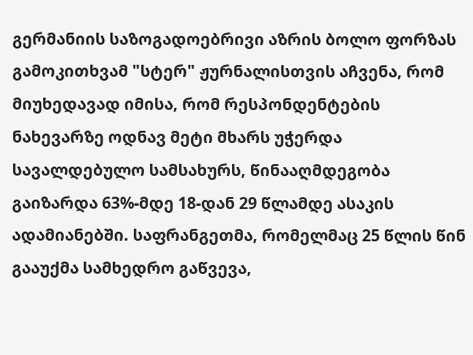გერმანიის საზოგადოებრივი აზრის ბოლო ფორზას გამოკითხვამ "სტერ" ჟურნალისთვის აჩვენა, რომ მიუხედავად იმისა, რომ რესპონდენტების ნახევარზე ოდნავ მეტი მხარს უჭერდა სავალდებულო სამსახურს, წინააღმდეგობა გაიზარდა 63%-მდე 18-დან 29 წლამდე ასაკის ადამიანებში. საფრანგეთმა, რომელმაც 25 წლის წინ გააუქმა სამხედრო გაწვევა,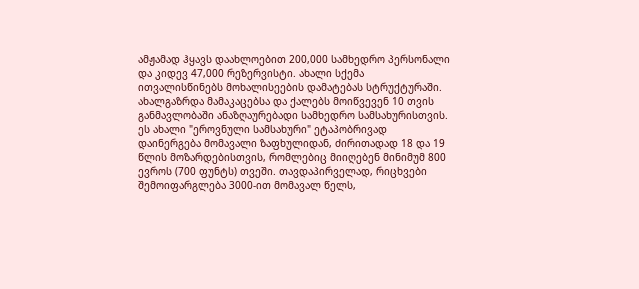ამჟამად ჰყავს დაახლოებით 200,000 სამხედრო პერსონალი და კიდევ 47,000 რეზერვისტი. ახალი სქემა ითვალისწინებს მოხალისეების დამატებას სტრუქტურაში. ახალგაზრდა მამაკაცებსა და ქალებს მოიწვევენ 10 თვის განმავლობაში ანაზღაურებადი სამხედრო სამსახურისთვის. ეს ახალი "ეროვნული სამსახური" ეტაპობრივად დაინერგება მომავალი ზაფხულიდან, ძირითადად 18 და 19 წლის მოზარდებისთვის, რომლებიც მიიღებენ მინიმუმ 800 ევროს (700 ფუნტს) თვეში. თავდაპირველად, რიცხვები შემოიფარგლება 3000-ით მომავალ წელს,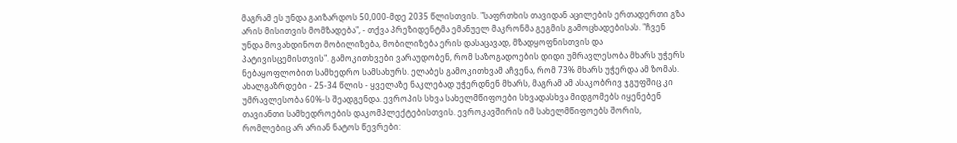მაგრამ ეს უნდა გაიზარდოს 50,000-მდე 2035 წლისთვის. "საფრთხის თავიდან აცილების ერთადერთი გზა არის მისითვის მომზადება", - თქვა პრეზიდენტმა ემანუელ მაკრონმა გეგმის გამოცხადებისას. "ჩვენ უნდა მოვახდინოთ მობილიზება, მობილიზება ერის დასაცავად, მზადყოფნისთვის და პატივისცემისთვის". გამოკითხვები ვარაუდობენ, რომ საზოგადოების დიდი უმრავლესობა მხარს უჭერს ნებაყოფლობით სამხედრო სამსახურს. ელაბეს გამოკითხვამ აჩვენა, რომ 73% მხარს უჭერდა ამ ზომას. ახალგაზრდები - 25-34 წლის - ყველაზე ნაკლებად უჭერდნენ მხარს, მაგრამ ამ ასაკობრივ ჯგუფშიც კი უმრავლესობა 60%-ს შეადგენდა. ევროპის სხვა სახელმწიფოები სხვადასხვა მიდგომებს იყენებენ თავიანთი სამხედროების დაკომპლექტებისთვის. ევროკავშირის იმ სახელმწიფოებს შორის, რომლებიც არ არიან ნატოს წევრები: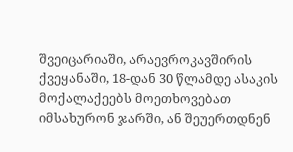შვეიცარიაში, არაევროკავშირის ქვეყანაში, 18-დან 30 წლამდე ასაკის მოქალაქეებს მოეთხოვებათ იმსახურონ ჯარში, ან შეუერთდნენ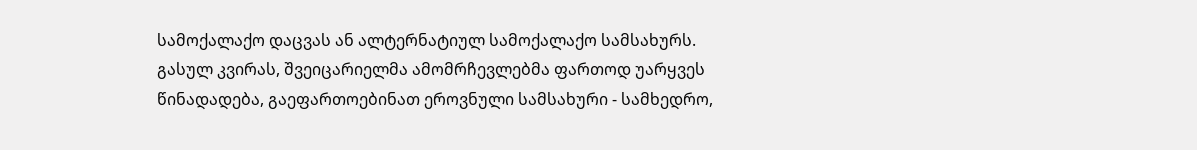სამოქალაქო დაცვას ან ალტერნატიულ სამოქალაქო სამსახურს. გასულ კვირას, შვეიცარიელმა ამომრჩევლებმა ფართოდ უარყვეს წინადადება, გაეფართოებინათ ეროვნული სამსახური - სამხედრო,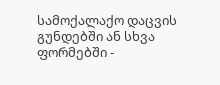სამოქალაქო დაცვის გუნდებში ან სხვა ფორმებში -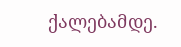ქალებამდე.